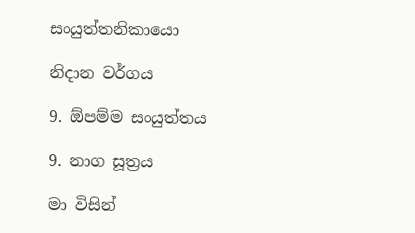සංයුත්තනිකායො

නිදාන වර්ගය

9. ඕපම්ම සංයුත්තය

9. නාග සූත්‍රය

මා විසින්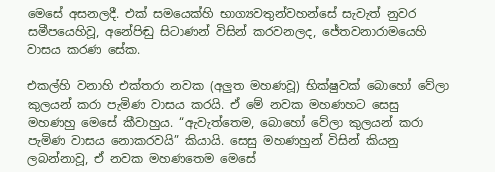මෙසේ අසනලදී. එක් සමයෙක්හි භාග්‍යවතුන්වහන්සේ සැවැත් නුවර සමීපයෙහිවූ, අනේපිඬු සිටාණන් විසින් කරවනලද, ජේතවනාරාමයෙහි වාසය කරණ සේක.

එකල්හි වනාහි එක්තරා නවක (අලුත මහණවූ) භික්ෂුවක් බොහෝ වේලා කුලයන් කරා පැමිණ වාසය කරයි. ඒ මේ නවක මහණහට සෙසු මහණහු මෙසේ කීවාහුය. “ඇවැත්තෙම, බොහෝ වේලා කුලයන් කරා පැමිණ වාසය නොකරවයි” කියායි. සෙසු මහණහුන් විසින් කියනු ලබන්නාවූ, ඒ නවක මහණතෙම මෙසේ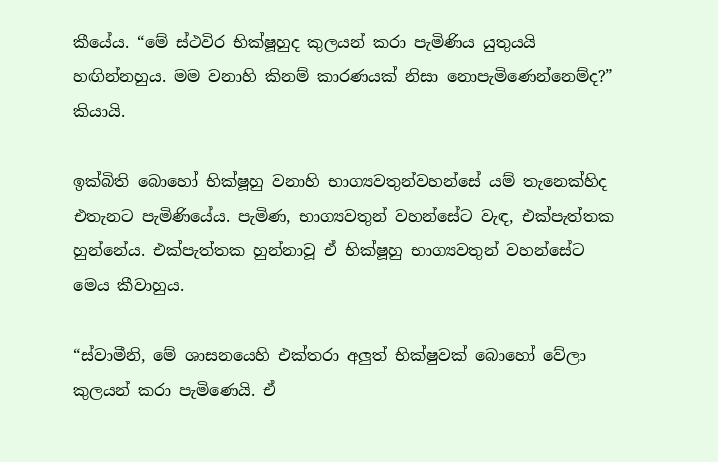කීයේය. “මේ ස්ථවිර භික්ෂූහුද කුලයන් කරා පැමිණිය යුතුයයි හඟින්නහුය. මම වනාහි කිනම් කාරණයක් නිසා නොපැමිණෙන්නෙම්ද?” කියායි.

ඉක්බිති බොහෝ භික්ෂූහු වනාහි භාග්‍යවතුන්වහන්සේ යම් තැනෙක්හිද එතැනට පැමිණියේය. පැමිණ, භාග්‍යවතුන් වහන්සේට වැඳ, එක්පැත්තක හුන්නේය. එක්පැත්තක හුන්නාවූ ඒ භික්ෂූහු භාග්‍යවතුන් වහන්සේට මෙය කීවාහුය.

“ස්වාමීනි, මේ ශාසනයෙහි එක්තරා අලුත් භික්ෂුවක් බොහෝ වේලා කුලයන් කරා පැමිණෙයි. ඒ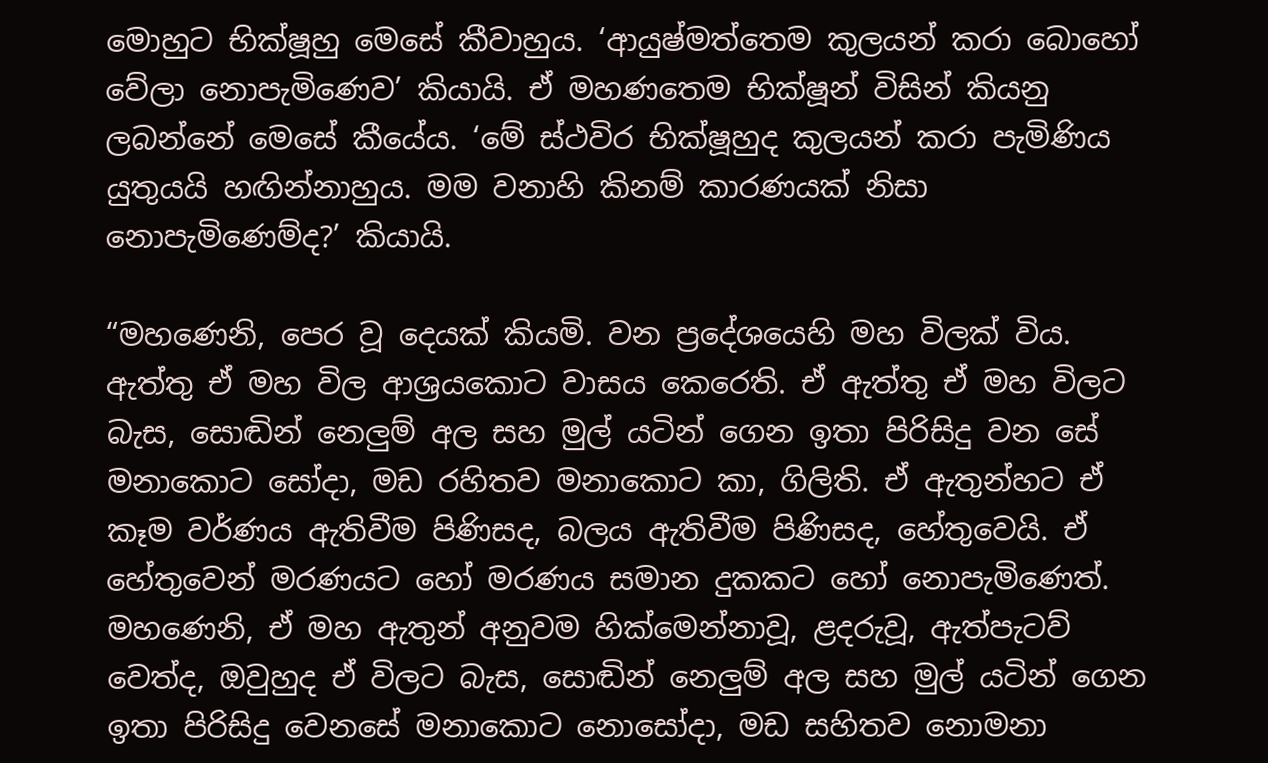මොහුට භික්ෂූහු මෙසේ කීවාහුය. ‘ආයුෂ්මත්තෙම කුලයන් කරා බොහෝ වේලා නොපැමිණෙව’ කියායි. ඒ මහණතෙම භික්ෂූන් විසින් කියනු ලබන්නේ මෙසේ කීයේය. ‘මේ ස්ථවිර භික්ෂූහුද කුලයන් කරා පැමිණිය යුතුයයි හඟින්නාහුය. මම වනාහි කිනම් කාරණයක් නිසා නොපැමිණෙම්ද?’ කියායි.

“මහණෙනි, පෙර වූ දෙයක් කියමි. වන ප්‍රදේශයෙහි මහ විලක් විය. ඇත්තු ඒ මහ විල ආශ්‍රයකොට වාසය කෙරෙති. ඒ ඇත්තු ඒ මහ විලට බැස, සොඬින් නෙලුම් අල සහ මුල් යටින් ගෙන ඉතා පිරිසිදු වන සේ මනාකොට සෝදා, මඩ රහිතව මනාකොට කා, ගිලිති. ඒ ඇතුන්හට ඒ කෑම වර්ණය ඇතිවීම පිණිසද, බලය ඇතිවීම පිණිසද, හේතුවෙයි. ඒ හේතුවෙන් මරණයට හෝ මරණය සමාන දුකකට හෝ නොපැමිණෙත්. මහණෙනි, ඒ මහ ඇතුන් අනුවම හික්මෙන්නාවූ, ළදරුවූ, ඇත්පැටව් වෙත්ද, ඔවුහුද ඒ විලට බැස, සොඬින් නෙලුම් අල සහ මුල් යටින් ගෙන ඉතා පිරිසිදු වෙනසේ මනාකොට නොසෝදා, මඩ සහිතව නොමනා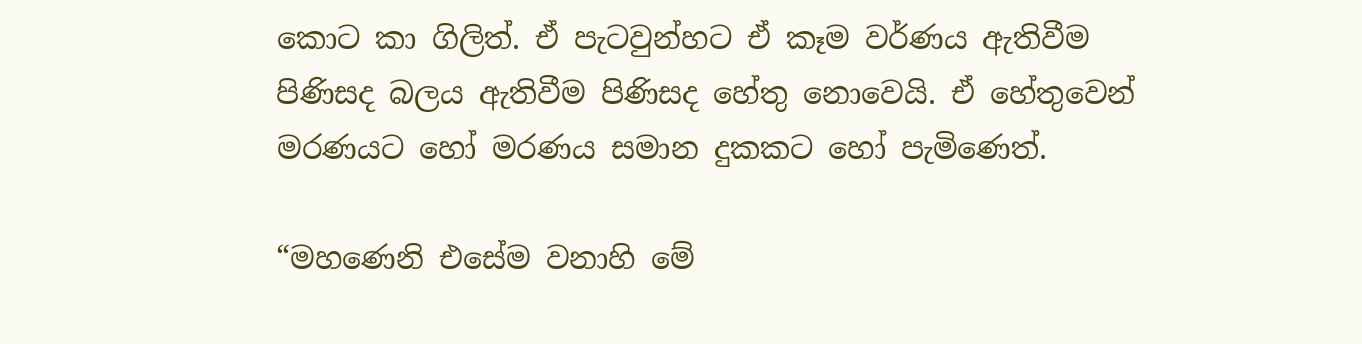කොට කා ගිලිත්. ඒ පැටවුන්හට ඒ කෑම වර්ණය ඇතිවීම පිණිසද බලය ඇතිවීම පිණිසද හේතු නොවෙයි. ඒ හේතුවෙන් මරණයට හෝ මරණය සමාන දුකකට හෝ පැමිණෙත්.

“මහණෙනි එසේම වනාහි මේ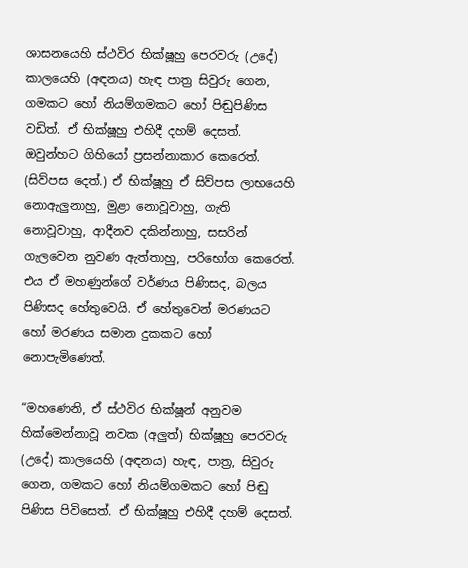ශාසනයෙහි ස්ථවිර භික්ෂූහු පෙරවරු (උදේ) කාලයෙහි (අඳනය) හැඳ පාත්‍ර සිවුරු ගෙන, ගමකට හෝ නියම්ගමකට හෝ පිඬුපිණිස වඩිත්. ඒ භික්ෂූහු එහිදී දහම් දෙසත්. ඔවුන්හට ගිහියෝ ප්‍රසන්නාකාර කෙරෙත්. (සිව්පස දෙත්.) ඒ භික්ෂූහු ඒ සිව්පස ලාභයෙහි නොඇලුනාහු, මුළා නොවූවාහු, ගැති නොවූවාහු, ආදීනව දකින්නාහු, සසරින් ගැලවෙන නුවණ ඇත්තාහු, පරිභෝග කෙරෙත්. එය ඒ මහණුන්ගේ වර්ණය පිණිසද, බලය පිණිසද හේතුවෙයි. ඒ හේතුවෙන් මරණයට හෝ මරණය සමාන දුකකට හෝ නොපැමිණෙත්.

“මහණෙනි, ඒ ස්ථවිර භික්ෂූන් අනුවම හික්මෙන්නාවූ නවක (අලුත්) භික්ෂූහු පෙරවරු (උදේ) කාලයෙහි (අඳනය) හැඳ, පාත්‍ර, සිවුරු ගෙන, ගමකට හෝ නියම්ගමකට හෝ පිඬු පිණිස පිවිසෙත්. ඒ භික්ෂූහු එහිදී දහම් දෙසත්.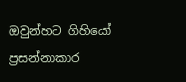ඔවුන්හට ගිහියෝ ප්‍රසන්නාකාර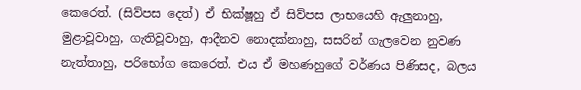කෙරෙත්. (සිව්පස දෙත්) ඒ භික්ෂූහු ඒ සිව්පස ලාභයෙහි ඇලුනාහු, මුළාවූවාහු, ගැතිවූවාහු, ආදීනව නොදක්නාහු, සසරින් ගැලවෙන නුවණ නැත්තාහු, පරිභෝග කෙරෙත්. එය ඒ මහණහුගේ වර්ණය පිණිසද, බලය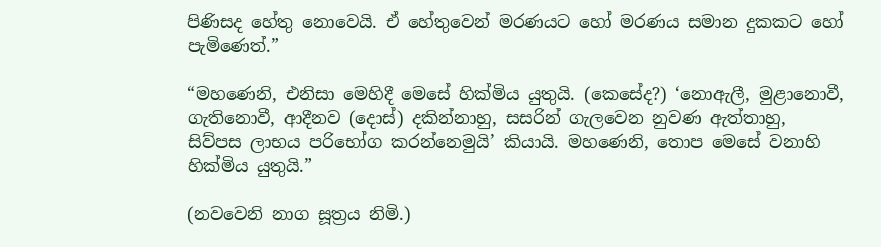පිණිසද හේතු නොවෙයි. ඒ හේතුවෙන් මරණයට හෝ මරණය සමාන දුකකට හෝ පැමිණෙත්.”

“මහණෙනි, එනිසා මෙහිදී මෙසේ හික්මිය යුතුයි. (කෙසේද?) ‘නොඇලී, මුළානොවී, ගැතිනොවී, ආදීනව (දොස්) දකින්නාහු, සසරින් ගැලවෙන නුවණ ඇත්තාහු, සිව්පස ලාභය පරිභෝග කරන්නෙමුයි’ කියායි. මහණෙනි, තොප මෙසේ වනාහි හික්මිය යුතුයි.”

(නවවෙනි නාග සූත්‍රය නිමි.)